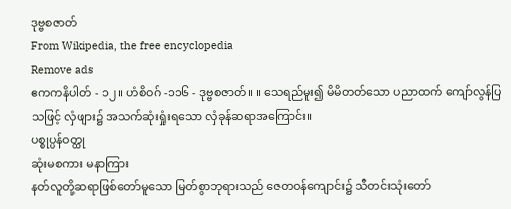ဒုဗ္ဗစဇာတ်
From Wikipedia, the free encyclopedia
Remove ads
ဧကကနိပါတ် - ၁၂။ ဟံစိဝဂ် -၁၁၆ - ဒုဗ္ဗစဇာတ်။ ။ သေရည်မူး၍ မိမိတတ်သော ပညာထက် ကျော်လွန်ပြသဖြင့် လှံဖျား၌ အသက်ဆုံးရှုံးရသော လှံခုန်ဆရာအကြောင်း။
ပစ္စုပ္ပန်ဝတ္ထု
ဆုံးမစကား မနာကြား
နတ်လူတို့ဆရာဖြစ်တော်မူသော မြတ်စွာဘုရားသည် ဇေတဝန်ကျောင်း၌ သီတင်းသုံးတော်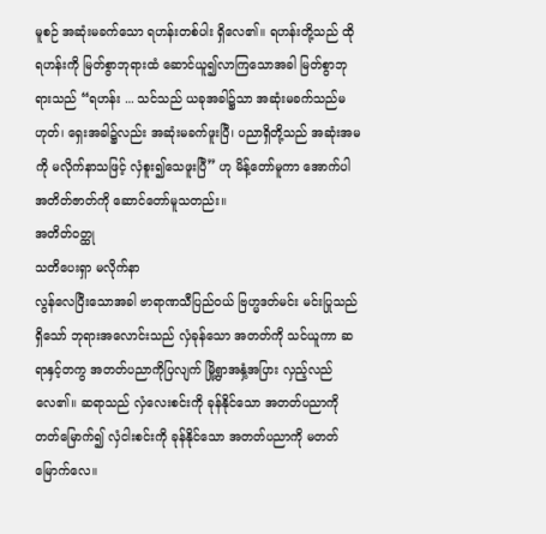မူစဉ် အဆုံးမခက်သော ရဟန်းတစ်ပါး ရှိလေ၏။ ရဟန်းတို့သည် ထိုရဟန်းကို မြတ်စွာဘုရားထံ ဆောင်ယူ၍လာကြသောအခါ မြတ်စွာဘုရားသည် “ရဟန်း ... သင်သည် ယခုအခါ၌သာ အဆုံးမခက်သည်မဟုတ်၊ ရှေးအခါ၌လည်း အဆုံးမခက်ဖူးပြီ၊ ပညာရှိတို့သည် အဆုံးအမကို မလိုက်နာသဖြင့် လှံစူး၍သေဖူးပြီ” ဟု မိန့်တော်မူကာ အောက်ပါ အတိတ်ဇာတ်ကို ဆောင်တော်မူသတည်း။
အတိတ်ဝတ္ထု
သတိပေးရှာ မလိုက်နာ
လွန်လေပြီးသောအခါ ဗာရာဏသီပြည်ဝယ် ဗြဟ္မဒတ်မင်း မင်းပြုသည်ရှိသော် ဘုရားအလောင်းသည် လှံခုန်သော အတတ်ကို သင်ယူကာ ဆရာနှင့်တကွ အတတ်ပညာကိုပြလျက် မြို့ရွာအနှံ့အပြား လှည့်လည်လေ၏။ ဆရာသည် လှံလေးစင်းကို ခုန်နိုင်သော အတတ်ပညာကို တတ်မြောက်၍ လှံငါးစင်းကို ခုန်နိုင်သော အတတ်ပညာကို မတတ်မြောက်လေ။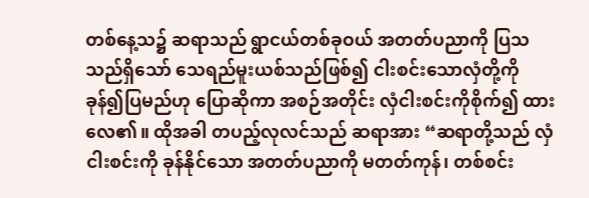တစ်နေ့သ၌ ဆရာသည် ရွာငယ်တစ်ခုဝယ် အတတ်ပညာကို ပြသသည်ရှိသော် သေရည်မူးယစ်သည်ဖြစ်၍ ငါးစင်းသောလှံတို့ကို ခုန်၍ပြမည်ဟု ပြောဆိုကာ အစဉ်အတိုင်း လှံငါးစင်းကိုစိုက်၍ ထားလေ၏။ ထိုအခါ တပည့်လုလင်သည် ဆရာအား “ဆရာတို့သည် လှံငါးစင်းကို ခုန်နိုင်သော အတတ်ပညာကို မတတ်ကုန်၊ တစ်စင်း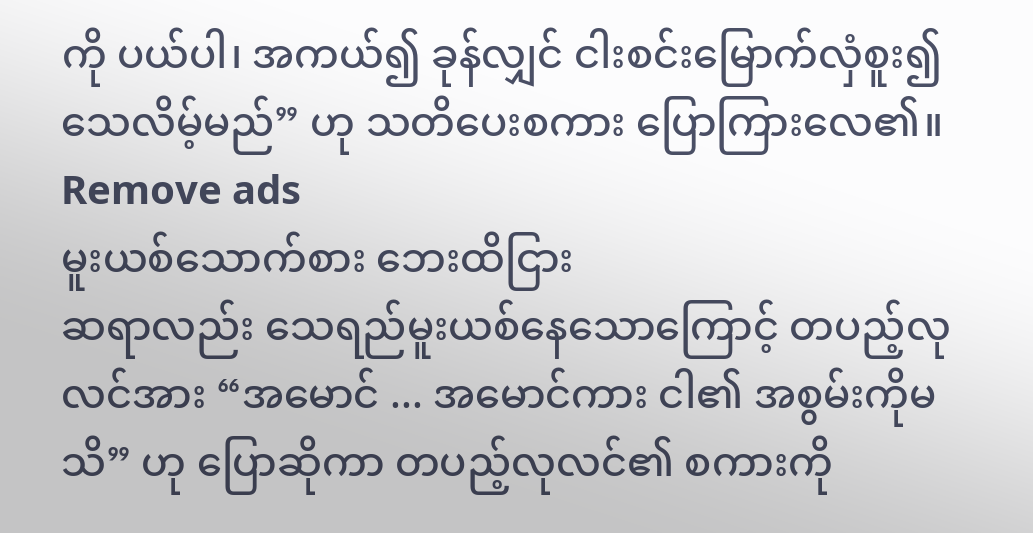ကို ပယ်ပါ၊ အကယ်၍ ခုန်လျှင် ငါးစင်းမြောက်လှံစူး၍ သေလိမ့်မည်” ဟု သတိပေးစကား ပြောကြားလေ၏။
Remove ads
မူးယစ်သောက်စား ဘေးထိငြား
ဆရာလည်း သေရည်မူးယစ်နေသောကြောင့် တပည့်လုလင်အား “အမောင် ... အမောင်ကား ငါ၏ အစွမ်းကိုမသိ” ဟု ပြောဆိုကာ တပည့်လုလင်၏ စကားကို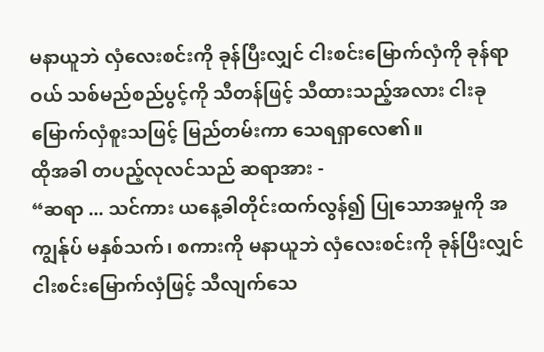မနာယူဘဲ လှံလေးစင်းကို ခုန်ပြီးလျှင် ငါးစင်းမြောက်လှံကို ခုန်ရာဝယ် သစ်မည်စည်ပွင့်ကို သီတန်ဖြင့် သီထားသည့်အလား ငါးခုမြောက်လှံစူးသဖြင့် မြည်တမ်းကာ သေရရှာလေ၏။
ထိုအခါ တပည့်လုလင်သည် ဆရာအား -
“ဆရာ ... သင်ကား ယနေ့ခါတိုင်းထက်လွန်၍ ပြုသောအမှုကို အကျွန်ုပ် မနှစ်သက်၊ စကားကို မနာယူဘဲ လှံလေးစင်းကို ခုန်ပြီးလျှင် ငါးစင်းမြောက်လှံဖြင့် သီလျက်သေ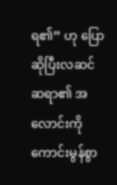ရ၏” ဟု ပြောဆိုပြီးလဆင် ဆရာ၏ အလောင်းကို ကောင်းမွန်စွာ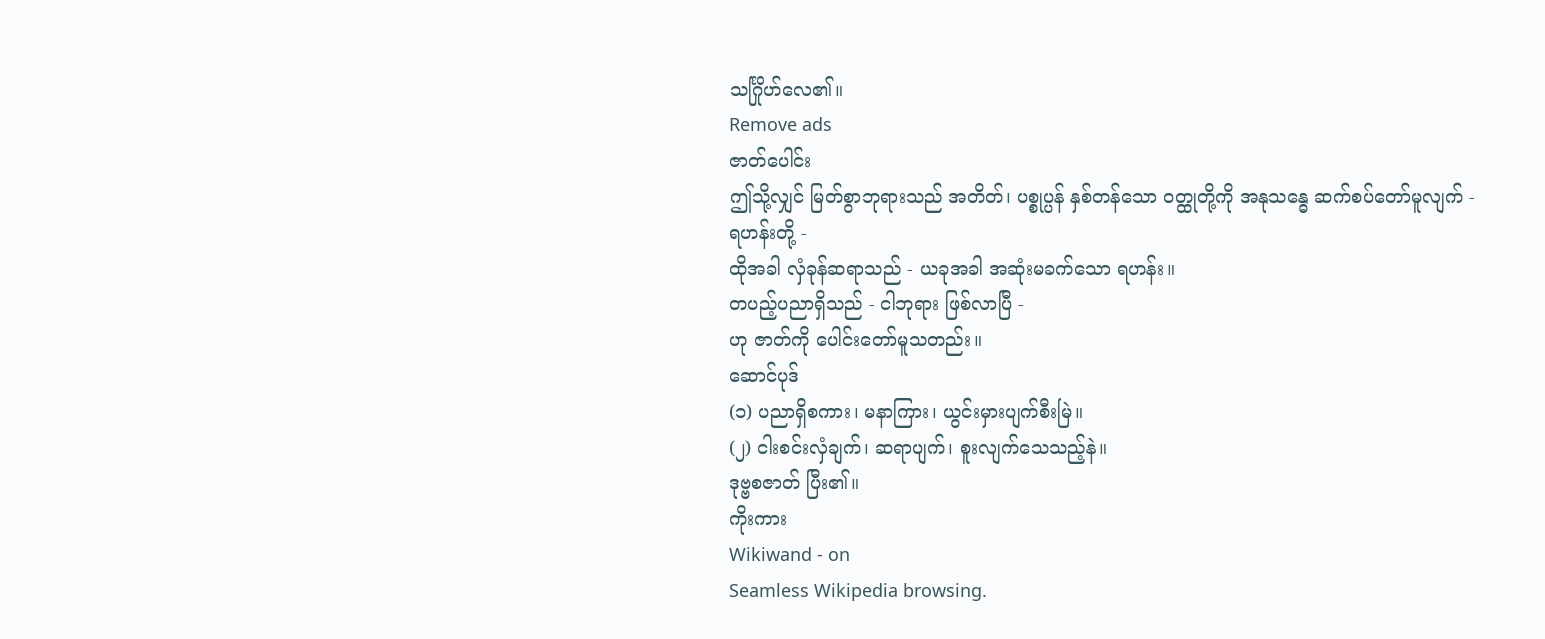သင်္ဂြိုဟ်လေ၏။
Remove ads
ဇာတ်ပေါင်း
ဤသို့လျှင် မြတ်စွာဘုရားသည် အတိတ်၊ ပစ္စုပ္ပန် နှစ်တန်သော ဝတ္ထုတို့ကို အနုသန္ဓေ ဆက်စပ်တော်မူလျက် -
ရဟန်းတို့ -
ထိုအခါ လှံခုန်ဆရာသည် - ယခုအခါ အဆုံးမခက်သော ရဟန်း။
တပည့်ပညာရှိသည် - ငါဘုရား ဖြစ်လာပြီ -
ဟု ဇာတ်ကို ပေါင်းတော်မူသတည်း။
ဆောင်ပုဒ်
(၁) ပညာရှိစကား၊ မနာကြား၊ ယွင်းမှားပျက်စီးမြဲ။
(၂) ငါးစင်းလှံချက်၊ ဆရာပျက်၊ စူးလျက်သေသည့်နဲ။
ဒုဗ္ဗစဇာတ် ပြီး၏။
ကိုးကား
Wikiwand - on
Seamless Wikipedia browsing.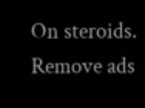On steroids.
Remove ads